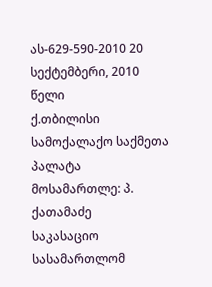ას-629-590-2010 20 სექტემბერი, 2010 წელი
ქ.თბილისი
სამოქალაქო საქმეთა პალატა
მოსამართლე: პ. ქათამაძე
საკასაციო სასამართლომ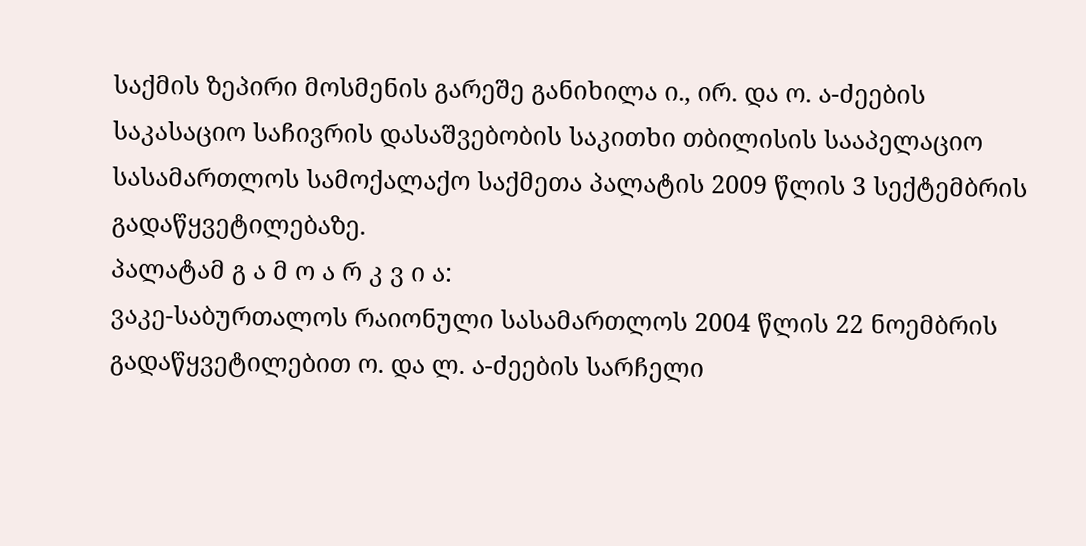საქმის ზეპირი მოსმენის გარეშე განიხილა ი., ირ. და ო. ა-ძეების საკასაციო საჩივრის დასაშვებობის საკითხი თბილისის სააპელაციო სასამართლოს სამოქალაქო საქმეთა პალატის 2009 წლის 3 სექტემბრის გადაწყვეტილებაზე.
პალატამ გ ა მ ო ა რ კ ვ ი ა:
ვაკე-საბურთალოს რაიონული სასამართლოს 2004 წლის 22 ნოემბრის გადაწყვეტილებით ო. და ლ. ა-ძეების სარჩელი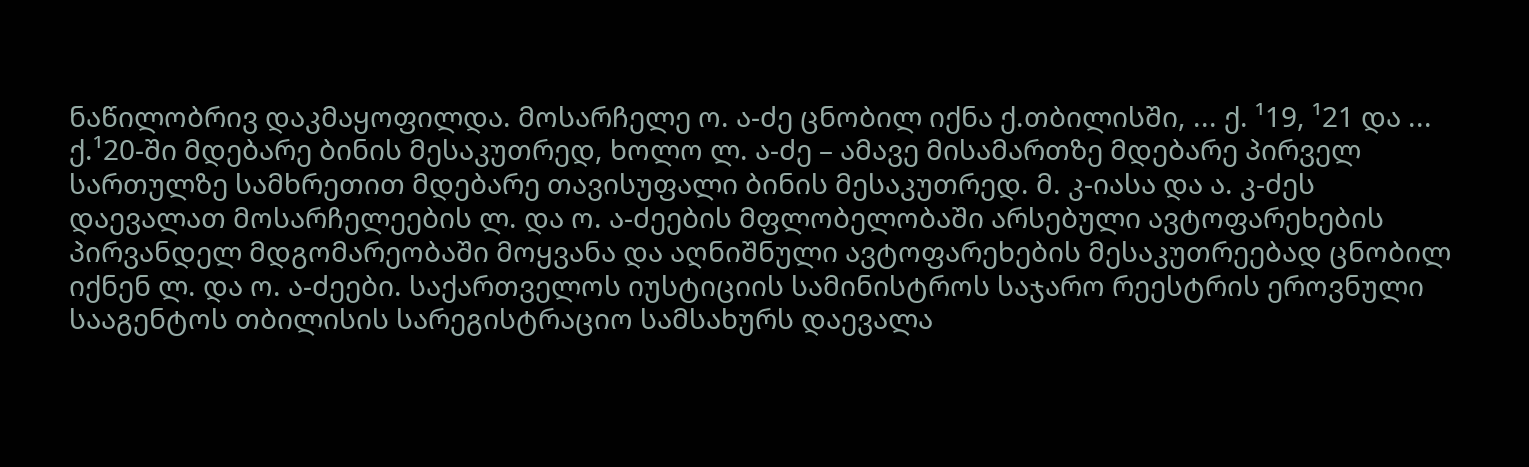ნაწილობრივ დაკმაყოფილდა. მოსარჩელე ო. ა-ძე ცნობილ იქნა ქ.თბილისში, ... ქ. ¹19, ¹21 და ... ქ.¹20-ში მდებარე ბინის მესაკუთრედ, ხოლო ლ. ა-ძე – ამავე მისამართზე მდებარე პირველ სართულზე სამხრეთით მდებარე თავისუფალი ბინის მესაკუთრედ. მ. კ-იასა და ა. კ-ძეს დაევალათ მოსარჩელეების ლ. და ო. ა-ძეების მფლობელობაში არსებული ავტოფარეხების პირვანდელ მდგომარეობაში მოყვანა და აღნიშნული ავტოფარეხების მესაკუთრეებად ცნობილ იქნენ ლ. და ო. ა-ძეები. საქართველოს იუსტიციის სამინისტროს საჯარო რეესტრის ეროვნული სააგენტოს თბილისის სარეგისტრაციო სამსახურს დაევალა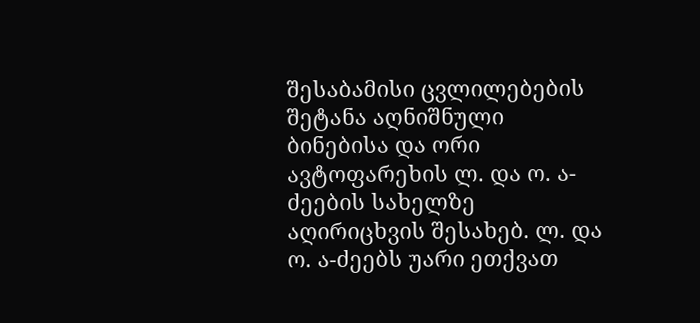შესაბამისი ცვლილებების შეტანა აღნიშნული ბინებისა და ორი ავტოფარეხის ლ. და ო. ა-ძეების სახელზე აღირიცხვის შესახებ. ლ. და ო. ა-ძეებს უარი ეთქვათ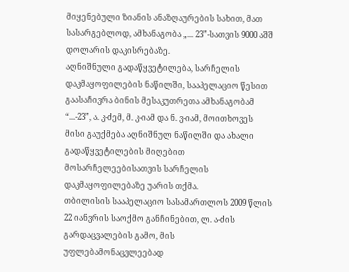მიყენებული ზიანის ანაზღაურების სახით, მათ სასარგებლოდ, ამხანაგობა „... 23”-სათვის 9000 აშშ დოლარის დაკისრებაზე.
აღნიშნული გადაწყვეტილება, სარჩელის დაკმაყოფილების ნაწილში, სააპელაციო წესით გაასაჩივრა ბინის მესაკუთრეთა ამხანაგობამ “...-23”, ა. კ-ძემ, მ. კ-იამ და ნ. ვ-იამ, მოითხოვეს მისი გაუქმება აღნიშნულ ნაწილში და ახალი გადაწყვეტილების მიღებით მოსარჩელეებისათვის სარჩელის დაკმაყოფილებაზე უარის თქმა.
თბილისის სააპელაციო სასამართლოს 2009 წლის 22 იანვრის საოქმო განჩინებით, ლ. ა-ძის გარდაცვალების გამო, მის უფლებამონაცვლეებად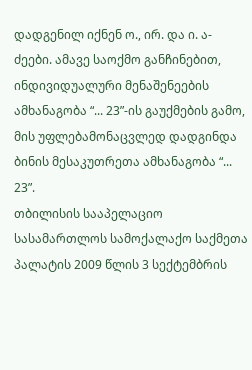დადგენილ იქნენ ო., ირ. და ი. ა-ძეები. ამავე საოქმო განჩინებით, ინდივიდუალური მენაშენეების ამხანაგობა “... 23”-ის გაუქმების გამო, მის უფლებამონაცვლედ დადგინდა ბინის მესაკუთრეთა ამხანაგობა “... 23”.
თბილისის სააპელაციო სასამართლოს სამოქალაქო საქმეთა პალატის 2009 წლის 3 სექტემბრის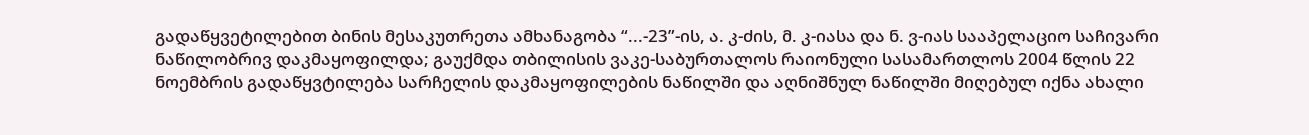გადაწყვეტილებით ბინის მესაკუთრეთა ამხანაგობა “...-23”-ის, ა. კ-ძის, მ. კ-იასა და ნ. ვ-იას სააპელაციო საჩივარი ნაწილობრივ დაკმაყოფილდა; გაუქმდა თბილისის ვაკე-საბურთალოს რაიონული სასამართლოს 2004 წლის 22 ნოემბრის გადაწყვტილება სარჩელის დაკმაყოფილების ნაწილში და აღნიშნულ ნაწილში მიღებულ იქნა ახალი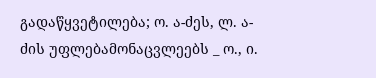გადაწყვეტილება; ო. ა-ძეს, ლ. ა-ძის უფლებამონაცვლეებს _ ო., ი.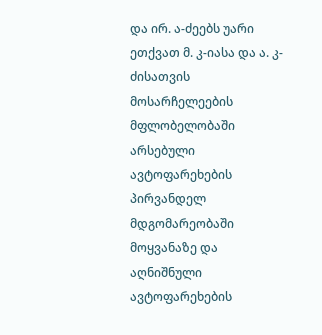და ირ. ა-ძეებს უარი ეთქვათ მ. კ-იასა და ა. კ-ძისათვის მოსარჩელეების მფლობელობაში არსებული ავტოფარეხების პირვანდელ მდგომარეობაში მოყვანაზე და აღნიშნული ავტოფარეხების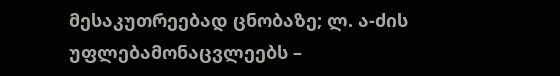მესაკუთრეებად ცნობაზე; ლ. ა-ძის უფლებამონაცვლეებს –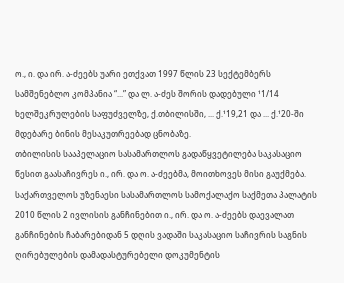ო., ი. და ირ. ა-ძეებს უარი ეთქვათ 1997 წლის 23 სექტემბერს სამშენებლო კომპანია “...” და ლ. ა-ძეს შორის დადებული ¹1/14 ხელშეკრულების საფუძველზე, ქ.თბილისში, ... ქ.¹19,21 და ... ქ.¹20-ში მდებარე ბინის მესაკუთრეებად ცნობაზე.
თბილისის სააპელაციო სასამართლოს გადაწყვეტილება საკასაციო წესით გაასაჩივრეს ი., ირ. და ო. ა-ძეებმა, მოითხოვეს მისი გაუქმება.
საქართველოს უზენაესი სასამართლოს სამოქალაქო საქმეთა პალატის 2010 წლის 2 ივლისის განჩინებით ი., ირ. და ო. ა-ძეებს დაევალათ განჩინების ჩაბარებიდან 5 დღის ვადაში საკასაციო საჩივრის საგნის ღირებულების დამადასტურებელი დოკუმენტის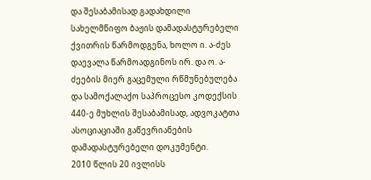და შესაბამისად გადახდილი სახელმწიფო ბაჟის დამადასტურებელი ქვითრის წარმოდგენა, ხოლო ი. ა-ძეს დაევალა წარმოადგინოს ირ. და ო. ა-ძეების მიერ გაცემული რწმუნებულება და სამოქალაქო საპროცესო კოდექსის 440-ე მუხლის შესაბამისად, ადვოკატთა ასოციაციაში გაწევრიანების დამადასტურებელი დოკუმენტი.
2010 წლის 20 ივლისს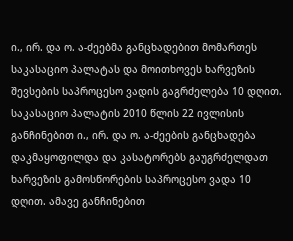ი., ირ. და ო. ა-ძეებმა განცხადებით მომართეს საკასაციო პალატას და მოითხოვეს ხარვეზის შევსების საპროცესო ვადის გაგრძელება 10 დღით.
საკასაციო პალატის 2010 წლის 22 ივლისის განჩინებით ი., ირ. და ო. ა-ძეების განცხადება დაკმაყოფილდა და კასატორებს გაუგრძელდათ ხარვეზის გამოსწორების საპროცესო ვადა 10 დღით. ამავე განჩინებით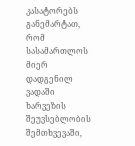კასატორებს განემარტათ, რომ სასამართლოს მიერ დადგენილ ვადაში ხარვეზის შეუვსებლობის შემთხვევაში,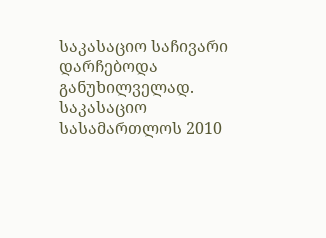საკასაციო საჩივარი დარჩებოდა განუხილველად.
საკასაციო სასამართლოს 2010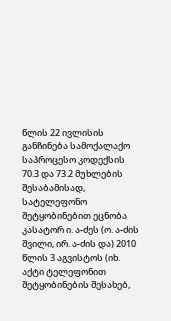წლის 22 ივლისის განჩინება სამოქალაქო საპროცესო კოდექსის 70.3 და 73.2 მუხლების შესაბამისად, სატელეფონო შეტყობინებით ეცნობა კასატორ ი. ა-ძეს (ო. ა-ძის შვილი, ირ. ა-ძის და) 2010 წლის 3 აგვისტოს (იხ. აქტი ტელეფონით შეტყობინების შესახებ,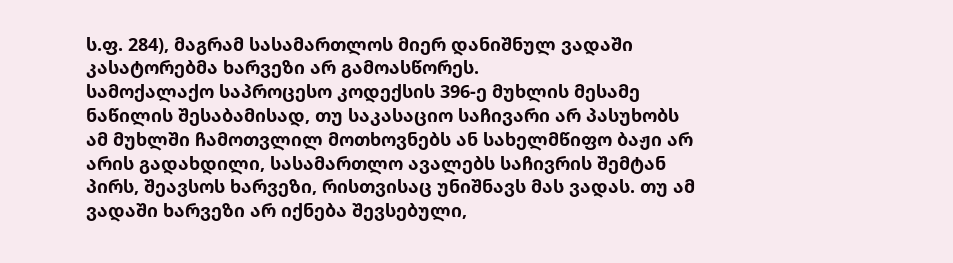ს.ფ. 284), მაგრამ სასამართლოს მიერ დანიშნულ ვადაში კასატორებმა ხარვეზი არ გამოასწორეს.
სამოქალაქო საპროცესო კოდექსის 396-ე მუხლის მესამე ნაწილის შესაბამისად, თუ საკასაციო საჩივარი არ პასუხობს ამ მუხლში ჩამოთვლილ მოთხოვნებს ან სახელმწიფო ბაჟი არ არის გადახდილი, სასამართლო ავალებს საჩივრის შემტან პირს, შეავსოს ხარვეზი, რისთვისაც უნიშნავს მას ვადას. თუ ამ ვადაში ხარვეზი არ იქნება შევსებული,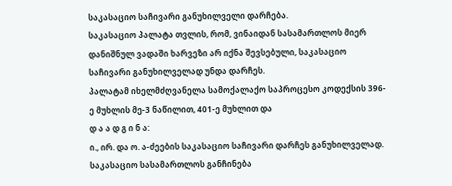საკასაციო საჩივარი განუხილველი დარჩება.
საკასაციო პალატა თვლის, რომ, ვინაიდან სასამართლოს მიერ დანიშნულ ვადაში ხარვეზი არ იქნა შევსებული, საკასაციო საჩივარი განუხილველად უნდა დარჩეს.
პალატამ იხელმძღვანელა სამოქალაქო საპროცესო კოდექსის 396-ე მუხლის მე-3 ნაწილით, 401-ე მუხლით და
დ ა ა დ გ ი ნ ა:
ი., ირ. და ო. ა-ძეების საკასაციო საჩივარი დარჩეს განუხილველად.
საკასაციო სასამართლოს განჩინება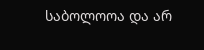საბოლოოა და არ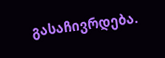გასაჩივრდება.